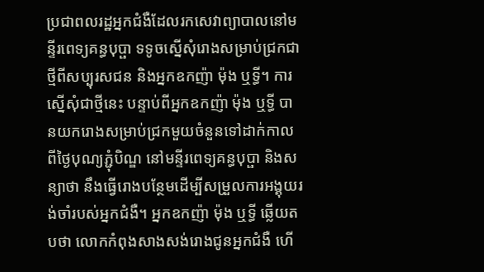ប្រជាពលរដ្ឋអ្នកជំងឺដែលរកសេវាព្យាបាលនៅមន្ទីរពេទ្យគន្ធបុប្ផា ទទូចស្នើសុំរោងសម្រាប់ជ្រកជាថ្មីពីសប្បុរសជន និងអ្នកឧកញ៉ា ម៉ុង ឬទ្ធី។ ការស្នើសុំជាថ្មីនេះ បន្ទាប់ពីអ្នកឧកញ៉ា ម៉ុង ឬទ្ធី បានយករោងសម្រាប់ជ្រកមួយចំនួនទៅដាក់កាលពីថ្ងៃបុណ្យភ្ជុំបិណ្ឌ នៅមន្ទីរពេទ្យគន្ធបុប្ផា និងសន្យាថា នឹងធ្វើរោងបន្ថែមដើម្បីសម្រួលការអង្គុយរង់ចាំរបស់អ្នកជំងឺ។ អ្នកឧកញ៉ា ម៉ុង ឬទ្ធី ឆ្លើយតបថា លោកកំពុងសាងសង់រោងជូនអ្នកជំងឺ ហើ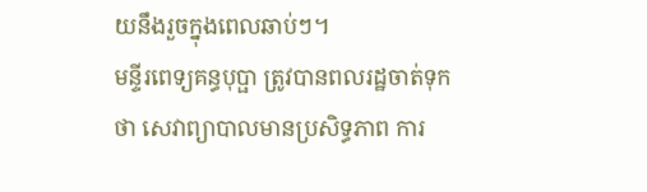យនឹងរួចក្នុងពេលឆាប់ៗ។
មន្ទីរពេទ្យគន្ធបុប្ផា ត្រូវបានពលរដ្ឋចាត់ទុកថា សេវាព្យាបាលមានប្រសិទ្ធភាព ការ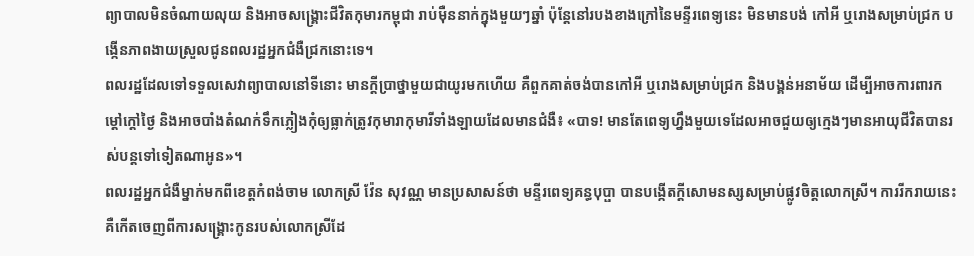ព្យាបាលមិនចំណាយលុយ និងអាចសង្គ្រោះជីវិតកុមារកម្ពុជា រាប់ម៉ឺននាក់ក្នុងមួយៗឆ្នាំ ប៉ុន្តែនៅរបងខាងក្រៅនៃមន្ទីរពេទ្យនេះ មិនមានបង់ កៅអី ឬរោងសម្រាប់ជ្រក បង្កើនភាពងាយស្រួលជូនពលរដ្ឋអ្នកជំងឺជ្រកនោះទេ។
ពលរដ្ឋដែលទៅទទួលសេវាព្យាបាលនៅទីនោះ មានក្តីប្រាថ្នាមួយជាយូរមកហើយ គឺពួកគាត់ចង់បានកៅអី ឬរោងសម្រាប់ជ្រក និងបង្គន់អនាម័យ ដើម្បីអាចការពារកម្ដៅក្តៅថ្ងៃ និងអាចបាំងតំណក់ទឹកភ្លៀងកុំឲ្យធ្លាក់ត្រូវកុមារាកុមារីទាំងឡាយដែលមានជំងឺ៖ «បាទ! មានតែពេទ្យហ្នឹងមួយទេដែលអាចជួយឲ្យក្មេងៗមានអាយុជីវិតបានរស់បន្តទៅទៀតណាអូន»។
ពលរដ្ឋអ្នកជំងឺម្នាក់មកពីខេត្តកំពង់ចាម លោកស្រី វ៉ែន សុវណ្ណ មានប្រសាសន៍ថា មន្ទីរពេទ្យគន្ធបុប្ផា បានបង្កើតក្តីសោមនស្សសម្រាប់ផ្លូវចិត្តលោកស្រី។ ការរីករាយនេះ គឺកើតចេញពីការសង្គ្រោះកូនរបស់លោកស្រីដែ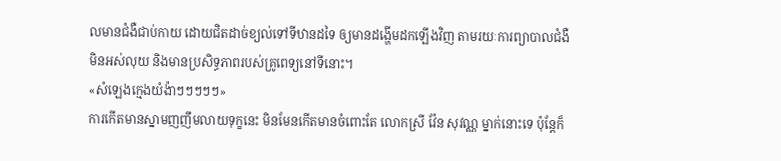លមានជំងឺជាប់កាយ ដោយជិតដាច់ខ្យល់ទៅទីឋានដទៃ ឲ្យមានដង្ហើមដកឡើងវិញ តាមរយៈការព្យាបាលជំងឺមិនអស់លុយ និងមានប្រសិទ្ធភាពរបស់គ្រូពេទ្យនៅទីនោះ។
«សំឡេងក្មេងយំង៉ាៗៗៗៗៗ»
ការកើតមានស្នាមញញឹមលាយទុក្ខនេះ មិនមែនកើតមានចំពោះតែ លោកស្រី វ៉ែន សុវណ្ណ ម្នាក់នោះទេ ប៉ុន្តែក៏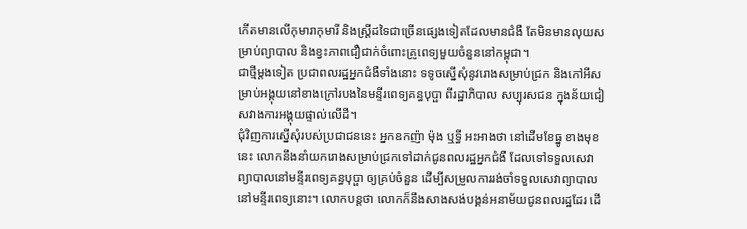កើតមានលើកុមារាកុមារី និងស្ត្រីដទៃជាច្រើនផ្សេងទៀតដែលមានជំងឺ តែមិនមានលុយសម្រាប់ព្យាបាល និងខ្វះភាពជឿជាក់ចំពោះគ្រូពេទ្យមួយចំនួននៅកម្ពុជា។
ជាថ្មីម្តងទៀត ប្រជាពលរដ្ឋអ្នកជំងឺទាំងនោះ ទទូចស្នើសុំនូវរោងសម្រាប់ជ្រក និងកៅអីសម្រាប់អង្គុយនៅខាងក្រៅរបងនៃមន្ទីរពេទ្យគន្ធបុប្ផា ពីរដ្ឋាភិបាល សប្បុរសជន ក្នុងន័យជៀសវាងការអង្គុយផ្ទាល់លើដី។
ជុំវិញការស្នើសុំរបស់ប្រជាជននេះ អ្នកឧកញ៉ា ម៉ុង ឬទ្ធី អះអាងថា នៅដើមខែធ្នូ ខាងមុខនេះ លោកនឹងនាំយករោងសម្រាប់ជ្រកទៅដាក់ជូនពលរដ្ឋអ្នកជំងឺ ដែលទៅទទួលសេវាព្យាបាលនៅមន្ទីរពេទ្យគន្ធបុប្ផា ឲ្យគ្រប់ចំនួន ដើម្បីសម្រួលការរង់ចាំទទួលសេវាព្យាបាលនៅមន្ទីរពេទ្យនោះ។ លោកបន្តថា លោកក៏នឹងសាងសង់បង្គន់អនាម័យជូនពលរដ្ឋដែរ ដើ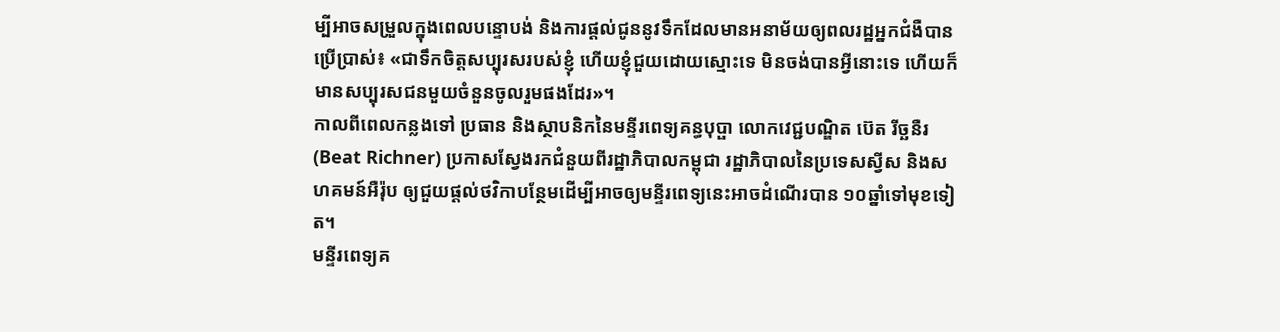ម្បីអាចសម្រួលក្នុងពេលបន្ទោបង់ និងការផ្តល់ជូននូវទឹកដែលមានអនាម័យឲ្យពលរដ្ឋអ្នកជំងឺបានប្រើប្រាស់៖ «ជាទឹកចិត្តសប្បុរសរបស់ខ្ញុំ ហើយខ្ញុំជួយដោយស្មោះទេ មិនចង់បានអ្វីនោះទេ ហើយក៏មានសប្បុរសជនមួយចំនួនចូលរួមផងដែរ»។
កាលពីពេលកន្លងទៅ ប្រធាន និងស្ថាបនិកនៃមន្ទីរពេទ្យគន្ធបុប្ផា លោកវេជ្ជបណ្ឌិត ប៊េត រីច្ឆនឺរ (Beat Richner) ប្រកាសស្វែងរកជំនួយពីរដ្ឋាភិបាលកម្ពុជា រដ្ឋាភិបាលនៃប្រទេសស្វីស និងសហគមន៍អឺរ៉ុប ឲ្យជួយផ្តល់ថវិកាបន្ថែមដើម្បីអាចឲ្យមន្ទីរពេទ្យនេះអាចដំណើរបាន ១០ឆ្នាំទៅមុខទៀត។
មន្ទីរពេទ្យគ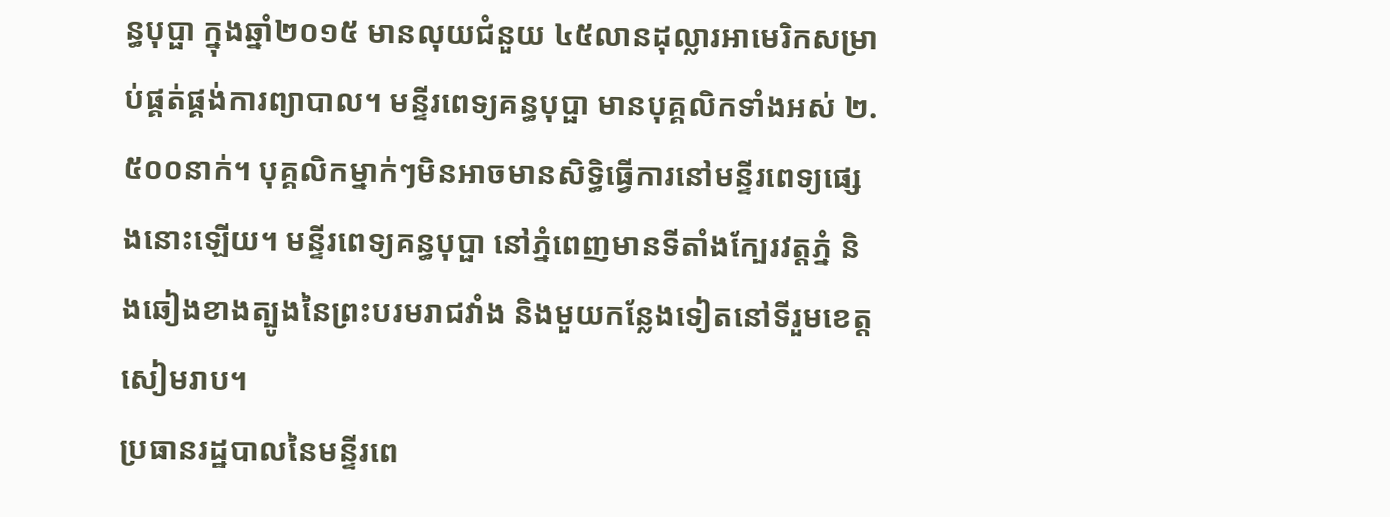ន្ធបុប្ផា ក្នុងឆ្នាំ២០១៥ មានលុយជំនួយ ៤៥លានដុល្លារអាមេរិកសម្រាប់ផ្គត់ផ្គង់ការព្យាបាល។ មន្ទីរពេទ្យគន្ធបុប្ផា មានបុគ្គលិកទាំងអស់ ២.៥០០នាក់។ បុគ្គលិកម្នាក់ៗមិនអាចមានសិទ្ធិធ្វើការនៅមន្ទីរពេទ្យផ្សេងនោះឡើយ។ មន្ទីរពេទ្យគន្ធបុប្ផា នៅភ្នំពេញមានទីតាំងក្បែរវត្តភ្នំ និងឆៀងខាងត្បូងនៃព្រះបរមរាជវាំង និងមួយកន្លែងទៀតនៅទីរួមខេត្តសៀមរាប។
ប្រធានរដ្ឋបាលនៃមន្ទីរពេ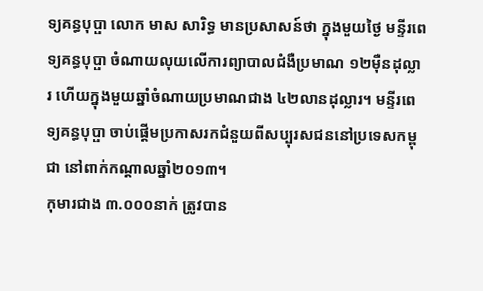ទ្យគន្ធបុប្ផា លោក មាស សារិទ្ធ មានប្រសាសន៍ថា ក្នុងមួយថ្ងៃ មន្ទីរពេទ្យគន្ធបុប្ផា ចំណាយលុយលើការព្យាបាលជំងឺប្រមាណ ១២ម៉ឺនដុល្លារ ហើយក្នុងមួយឆ្នាំចំណាយប្រមាណជាង ៤២លានដុល្លារ។ មន្ទីរពេទ្យគន្ធបុប្ផា ចាប់ផ្តើមប្រកាសរកជំនួយពីសប្បុរសជននៅប្រទេសកម្ពុជា នៅពាក់កណ្ដាលឆ្នាំ២០១៣។
កុមារជាង ៣.០០០នាក់ ត្រូវបាន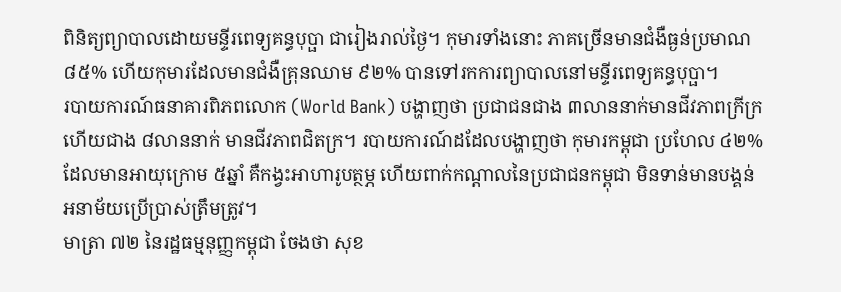ពិនិត្យព្យាបាលដោយមន្ទីរពេទ្យគន្ធបុប្ផា ជារៀងរាល់ថ្ងៃ។ កុមារទាំងនោះ ភាគច្រើនមានជំងឺធ្ងន់ប្រមាណ ៨៥% ហើយកុមារដែលមានជំងឺគ្រុនឈាម ៩២% បានទៅរកការព្យាបាលនៅមន្ទីរពេទ្យគន្ធបុប្ផា។
របាយការណ៍ធនាគារពិភពលោក (World Bank) បង្ហាញថា ប្រជាជនជាង ៣លាននាក់មានជីវភាពក្រីក្រ ហើយជាង ៨លាននាក់ មានជីវភាពជិតក្រ។ របាយការណ៍ដដែលបង្ហាញថា កុមារកម្ពុជា ប្រហែល ៤២% ដែលមានអាយុក្រោម ៥ឆ្នាំ គឺកង្វះអាហារូបត្ថម្ភ ហើយពាក់កណ្ដាលនៃប្រជាជនកម្ពុជា មិនទាន់មានបង្គន់អនាម័យប្រើប្រាស់ត្រឹមត្រូវ។
មាត្រា ៧២ នៃរដ្ឋធម្មនុញ្ញកម្ពុជា ចែងថា សុខ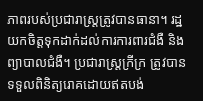ភាពរបស់ប្រជារាស្ត្រត្រូវបានធានា។ រដ្ឋយកចិត្តទុកដាក់ដល់ការការពារជំងឺ និងព្យាបាលជំងឺ។ ប្រជារាស្ត្រក្រីក្រ ត្រូវបានទទួលពិនិត្យរោគដោយឥតបង់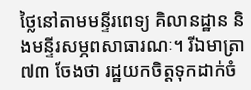ថ្លៃនៅតាមមន្ទីរពេទ្យ គិលានដ្ឋាន និងមន្ទីរសម្ភពសាធារណៈ។ រីឯមាត្រា ៧៣ ចែងថា រដ្ឋយកចិត្តទុកដាក់ចំ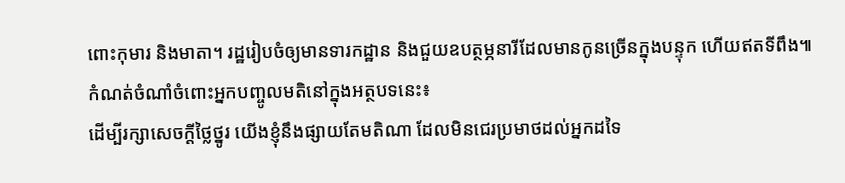ពោះកុមារ និងមាតា។ រដ្ឋរៀបចំឲ្យមានទារកដ្ឋាន និងជួយឧបត្ថម្ភនារីដែលមានកូនច្រើនក្នុងបន្ទុក ហើយឥតទីពឹង៕
កំណត់ចំណាំចំពោះអ្នកបញ្ចូលមតិនៅក្នុងអត្ថបទនេះ៖
ដើម្បីរក្សាសេចក្ដីថ្លៃថ្នូរ យើងខ្ញុំនឹងផ្សាយតែមតិណា ដែលមិនជេរប្រមាថដល់អ្នកដទៃ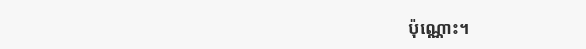ប៉ុណ្ណោះ។